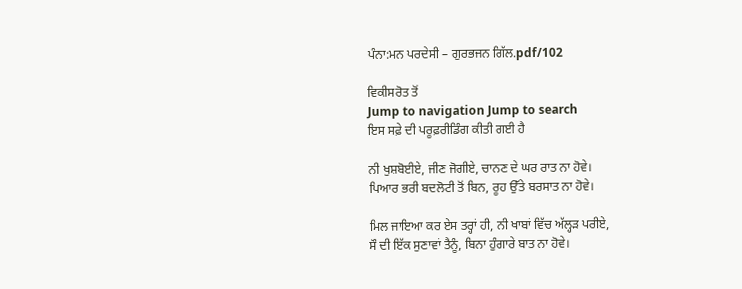ਪੰਨਾ:ਮਨ ਪਰਦੇਸੀ – ਗੁਰਭਜਨ ਗਿੱਲ.pdf/102

ਵਿਕੀਸਰੋਤ ਤੋਂ
Jump to navigation Jump to search
ਇਸ ਸਫ਼ੇ ਦੀ ਪਰੂਫ਼ਰੀਡਿੰਗ ਕੀਤੀ ਗਈ ਹੈ

ਨੀ ਖੁਸ਼ਬੋਈਏ, ਜੀਣ ਜੋਗੀਏ, ਚਾਨਣ ਦੇ ਘਰ ਰਾਤ ਨਾ ਹੋਵੇ।
ਪਿਆਰ ਭਰੀ ਬਦਲੋਟੀ ਤੋਂ ਬਿਨ, ਰੂਹ ਉੱਤੇ ਬਰਸਾਤ ਨਾ ਹੋਵੇ।

ਮਿਲ ਜਾਇਆ ਕਰ ਏਸ ਤਰ੍ਹਾਂ ਹੀ, ਨੀ ਖਾਬਾਂ ਵਿੱਚ ਅੱਲ੍ਹੜ ਪਰੀਏ,
ਸੌ ਦੀ ਇੱਕ ਸੁਣਾਵਾਂ ਤੈਨੂੰ, ਬਿਨਾ ਹੁੰਗਾਰੇ ਬਾਤ ਨਾ ਹੋਵੇ।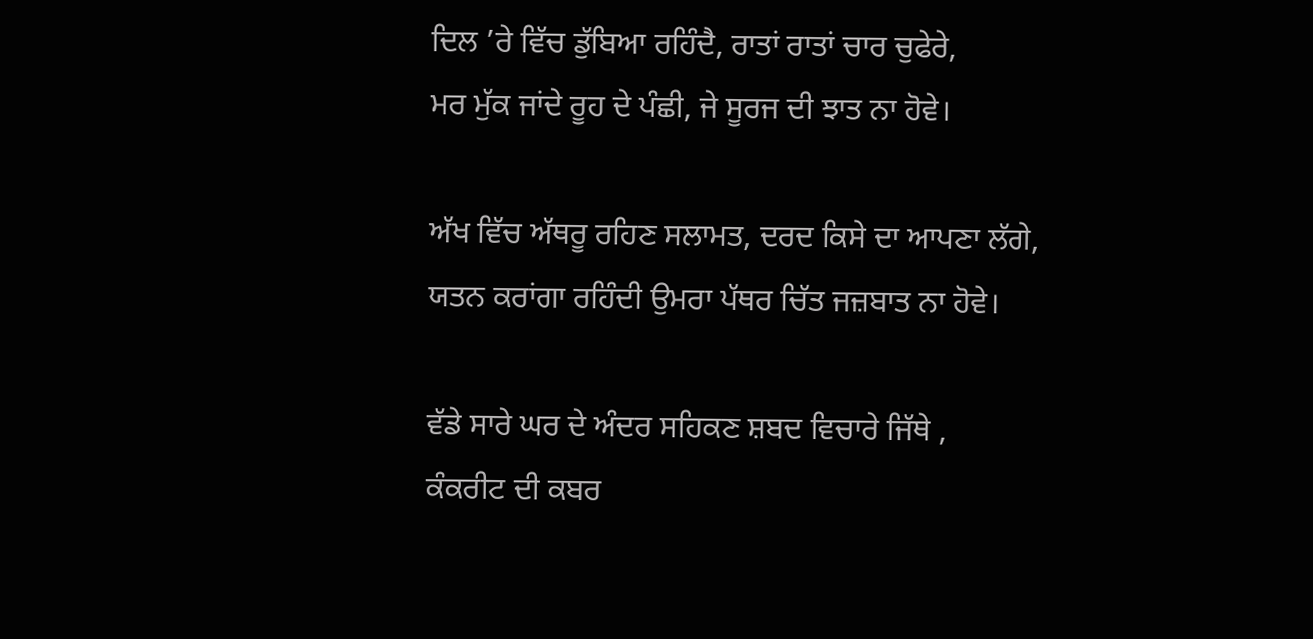ਦਿਲ ’ਰੇ ਵਿੱਚ ਡੁੱਬਿਆ ਰਹਿੰਦੈ, ਰਾਤਾਂ ਰਾਤਾਂ ਚਾਰ ਚੁਫੇਰੇ,
ਮਰ ਮੁੱਕ ਜਾਂਦੇ ਰੂਹ ਦੇ ਪੰਛੀ, ਜੇ ਸੂਰਜ ਦੀ ਝਾਤ ਨਾ ਹੋਵੇ।

ਅੱਖ ਵਿੱਚ ਅੱਥਰੂ ਰਹਿਣ ਸਲਾਮਤ, ਦਰਦ ਕਿਸੇ ਦਾ ਆਪਣਾ ਲੱਗੇ,
ਯਤਨ ਕਰਾਂਗਾ ਰਹਿੰਦੀ ਉਮਰਾ ਪੱਥਰ ਚਿੱਤ ਜਜ਼ਬਾਤ ਨਾ ਹੋਵੇ।

ਵੱਡੇ ਸਾਰੇ ਘਰ ਦੇ ਅੰਦਰ ਸਹਿਕਣ ਸ਼ਬਦ ਵਿਚਾਰੇ ਜਿੱਥੇ ,
ਕੰਕਰੀਟ ਦੀ ਕਬਰ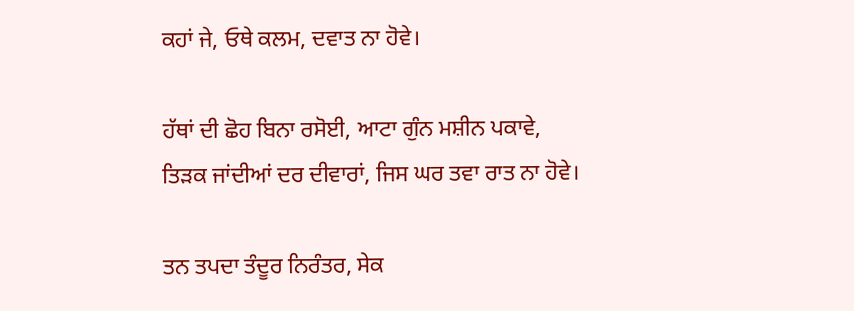ਕਹਾਂ ਜੇ, ਓਥੇ ਕਲਮ, ਦਵਾਤ ਨਾ ਹੋਵੇ।

ਹੱਥਾਂ ਦੀ ਛੋਹ ਬਿਨਾ ਰਸੋਈ, ਆਟਾ ਗੁੰਨ ਮਸ਼ੀਨ ਪਕਾਵੇ,
ਤਿੜਕ ਜਾਂਦੀਆਂ ਦਰ ਦੀਵਾਰਾਂ, ਜਿਸ ਘਰ ਤਵਾ ਰਾਤ ਨਾ ਹੋਵੇ।

ਤਨ ਤਪਦਾ ਤੰਦੂਰ ਨਿਰੰਤਰ, ਸੇਕ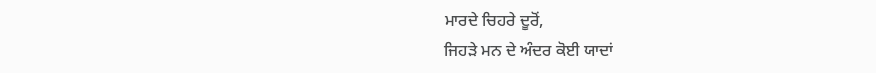ਮਾਰਦੇ ਚਿਹਰੇ ਦੂਰੋਂ,
ਜਿਹੜੇ ਮਨ ਦੇ ਅੰਦਰ ਕੋਈ ਯਾਦਾਂ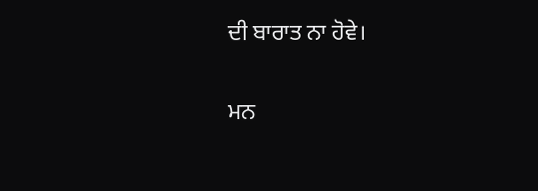ਦੀ ਬਾਰਾਤ ਨਾ ਹੋਵੇ।

ਮਨ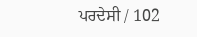ਪਰਦੇਸੀ / 102